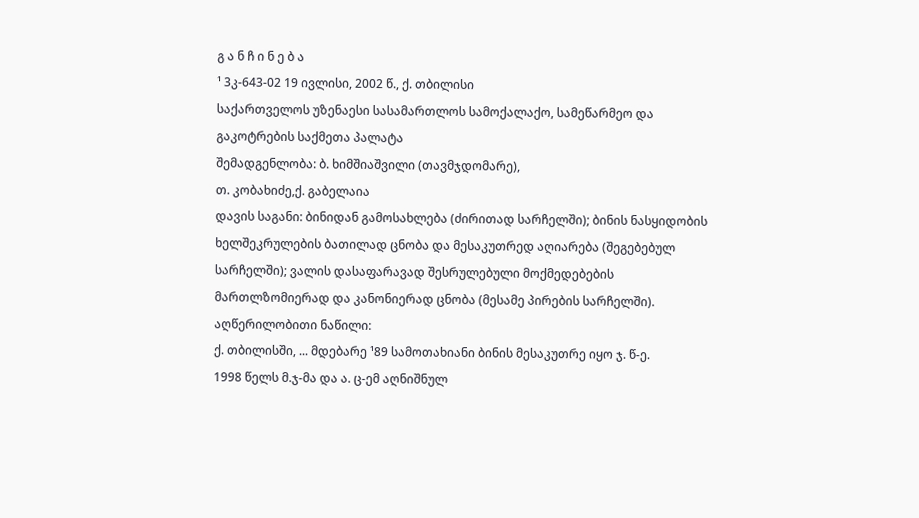გ ა ნ ჩ ი ნ ე ბ ა
¹ 3კ-643-02 19 ივლისი, 2002 წ., ქ. თბილისი
საქართველოს უზენაესი სასამართლოს სამოქალაქო, სამეწარმეო და გაკოტრების საქმეთა პალატა
შემადგენლობა: ბ. ხიმშიაშვილი (თავმჯდომარე),
თ. კობახიძე,ქ. გაბელაია
დავის საგანი: ბინიდან გამოსახლება (ძირითად სარჩელში); ბინის ნასყიდობის ხელშეკრულების ბათილად ცნობა და მესაკუთრედ აღიარება (შეგებებულ სარჩელში); ვალის დასაფარავად შესრულებული მოქმედებების მართლზომიერად და კანონიერად ცნობა (მესამე პირების სარჩელში).
აღწერილობითი ნაწილი:
ქ. თბილისში, ... მდებარე ¹89 სამოთახიანი ბინის მესაკუთრე იყო ჯ. წ-ე.
1998 წელს მ.ჯ-მა და ა. ც-ემ აღნიშნულ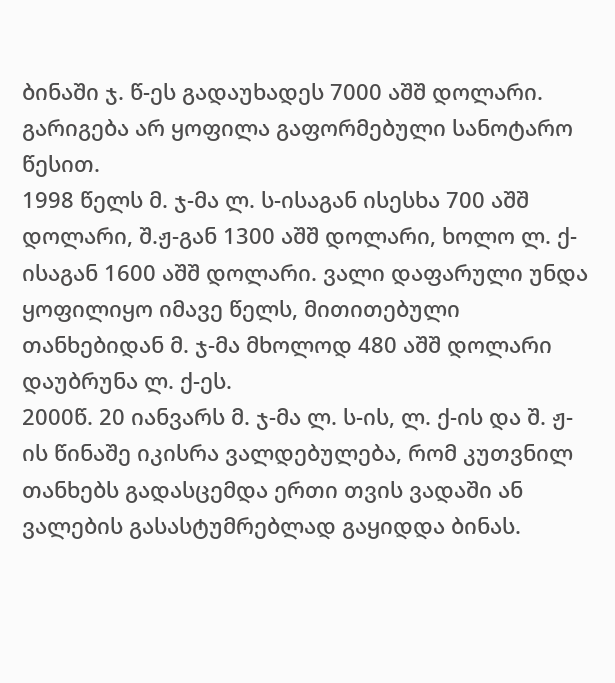ბინაში ჯ. წ-ეს გადაუხადეს 7000 აშშ დოლარი. გარიგება არ ყოფილა გაფორმებული სანოტარო წესით.
1998 წელს მ. ჯ-მა ლ. ს-ისაგან ისესხა 700 აშშ დოლარი, შ.ჟ-გან 1300 აშშ დოლარი, ხოლო ლ. ქ-ისაგან 1600 აშშ დოლარი. ვალი დაფარული უნდა ყოფილიყო იმავე წელს, მითითებული თანხებიდან მ. ჯ-მა მხოლოდ 480 აშშ დოლარი დაუბრუნა ლ. ქ-ეს.
2000წ. 20 იანვარს მ. ჯ-მა ლ. ს-ის, ლ. ქ-ის და შ. ჟ-ის წინაშე იკისრა ვალდებულება, რომ კუთვნილ თანხებს გადასცემდა ერთი თვის ვადაში ან ვალების გასასტუმრებლად გაყიდდა ბინას.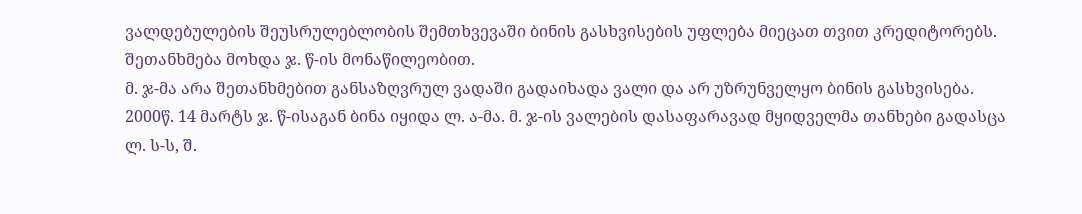ვალდებულების შეუსრულებლობის შემთხვევაში ბინის გასხვისების უფლება მიეცათ თვით კრედიტორებს. შეთანხმება მოხდა ჯ. წ-ის მონაწილეობით.
მ. ჯ-მა არა შეთანხმებით განსაზღვრულ ვადაში გადაიხადა ვალი და არ უზრუნველყო ბინის გასხვისება. 2000წ. 14 მარტს ჯ. წ-ისაგან ბინა იყიდა ლ. ა-მა. მ. ჯ-ის ვალების დასაფარავად მყიდველმა თანხები გადასცა ლ. ს-ს, შ.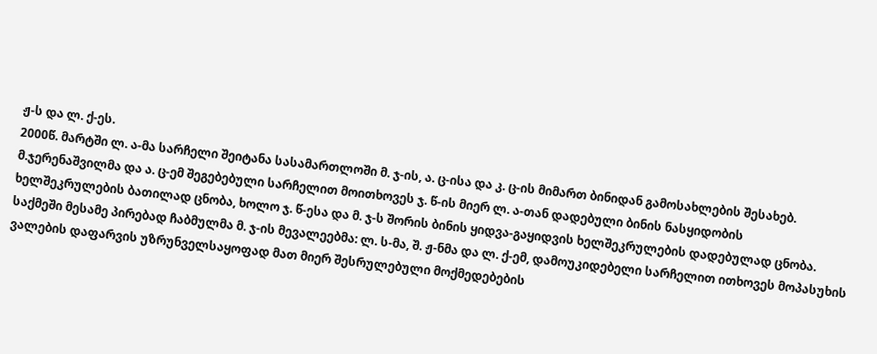ჟ-ს და ლ. ქ-ეს.
2000წ. მარტში ლ. ა-მა სარჩელი შეიტანა სასამართლოში მ. ჯ-ის, ა. ც-ისა და კ. ც-ის მიმართ ბინიდან გამოსახლების შესახებ.
მ.ჯერენაშვილმა და ა. ც-ემ შეგებებული სარჩელით მოითხოვეს ჯ. წ-ის მიერ ლ. ა-თან დადებული ბინის ნასყიდობის ხელშეკრულების ბათილად ცნობა, ხოლო ჯ. წ-ესა და მ. ჯ-ს შორის ბინის ყიდვა-გაყიდვის ხელშეკრულების დადებულად ცნობა.
საქმეში მესამე პირებად ჩაბმულმა მ. ჯ-ის მევალეებმა: ლ. ს-მა, შ. ჟ-ნმა და ლ. ქ-ემ, დამოუკიდებელი სარჩელით ითხოვეს მოპასუხის ვალების დაფარვის უზრუნველსაყოფად მათ მიერ შესრულებული მოქმედებების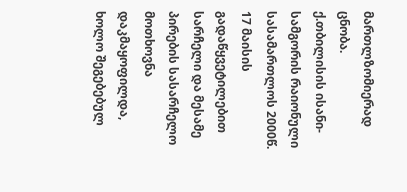მართლზომიერად ცნობა.
ქ.თბილისის ისანი-სამგორის რაიონული სასამართლოს 2000წ. 17 მაისის გადაწყვეტილებით სარჩელი და მესამე პირების სასარჩელო მოთხოვნა დაკმაყოფილდა, ხოლო შეგებებულ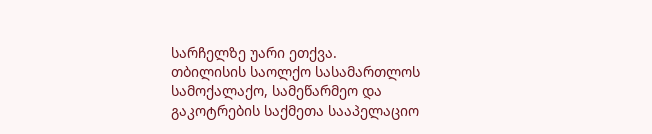სარჩელზე უარი ეთქვა.
თბილისის საოლქო სასამართლოს სამოქალაქო, სამეწარმეო და გაკოტრების საქმეთა სააპელაციო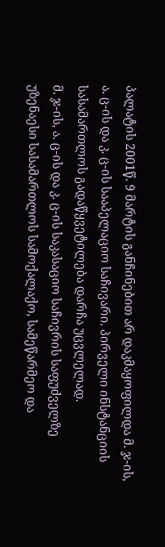პალატის 2001წ. 9 მარტის განჩინებით არ დაკმაყოფილდა მ. ჯ-ის, ა. ც-ის და კ. ც-ის სააპელაციო საჩივარი. პირველი ინსტანციის სასამართლოს გადაწყვეტილება დარჩა უცვლელად.
მ. ჯ-ის, ა. ც-ის და კ. ც-ის საკასაციო საჩივრის საფუძველზე უზენაესი სასამართლოს სამოქალაქო, სამეწარმეო და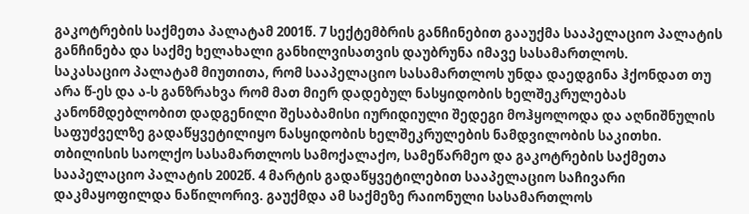გაკოტრების საქმეთა პალატამ 2001წ. 7 სექტემბრის განჩინებით გააუქმა სააპელაციო პალატის განჩინება და საქმე ხელახალი განხილვისათვის დაუბრუნა იმავე სასამართლოს.
საკასაციო პალატამ მიუთითა, რომ სააპელაციო სასამართლოს უნდა დაედგინა ჰქონდათ თუ არა წ-ეს და ა-ს განზრახვა რომ მათ მიერ დადებულ ნასყიდობის ხელშეკრულებას კანონმდებლობით დადგენილი შესაბამისი იურიდიული შედეგი მოჰყოლოდა და აღნიშნულის საფუძველზე გადაწყვეტილიყო ნასყიდობის ხელშეკრულების ნამდვილობის საკითხი.
თბილისის საოლქო სასამართლოს სამოქალაქო, სამეწარმეო და გაკოტრების საქმეთა სააპელაციო პალატის 2002წ. 4 მარტის გადაწყვეტილებით სააპელაციო საჩივარი დაკმაყოფილდა ნაწილორივ. გაუქმდა ამ საქმეზე რაიონული სასამართლოს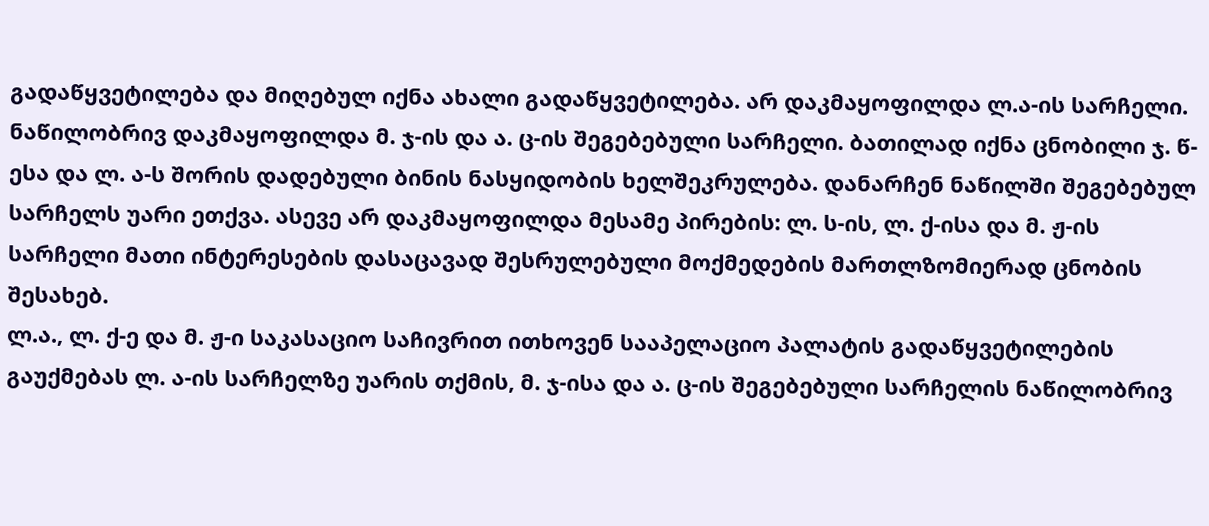გადაწყვეტილება და მიღებულ იქნა ახალი გადაწყვეტილება. არ დაკმაყოფილდა ლ.ა-ის სარჩელი. ნაწილობრივ დაკმაყოფილდა მ. ჯ-ის და ა. ც-ის შეგებებული სარჩელი. ბათილად იქნა ცნობილი ჯ. წ-ესა და ლ. ა-ს შორის დადებული ბინის ნასყიდობის ხელშეკრულება. დანარჩენ ნაწილში შეგებებულ სარჩელს უარი ეთქვა. ასევე არ დაკმაყოფილდა მესამე პირების: ლ. ს-ის, ლ. ქ-ისა და მ. ჟ-ის სარჩელი მათი ინტერესების დასაცავად შესრულებული მოქმედების მართლზომიერად ცნობის შესახებ.
ლ.ა., ლ. ქ-ე და მ. ჟ-ი საკასაციო საჩივრით ითხოვენ სააპელაციო პალატის გადაწყვეტილების გაუქმებას ლ. ა-ის სარჩელზე უარის თქმის, მ. ჯ-ისა და ა. ც-ის შეგებებული სარჩელის ნაწილობრივ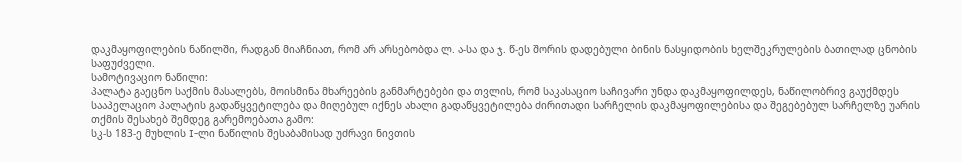დაკმაყოფილების ნაწილში, რადგან მიაჩნიათ, რომ არ არსებობდა ლ. ა-სა და ჯ. წ-ეს შორის დადებული ბინის ნასყიდობის ხელშეკრულების ბათილად ცნობის საფუძველი.
სამოტივაციო ნაწილი:
პალატა გაეცნო საქმის მასალებს, მოისმინა მხარეების განმარტებები და თვლის, რომ საკასაციო საჩივარი უნდა დაკმაყოფილდეს, ნაწილობრივ გაუქმდეს სააპელაციო პალატის გადაწყვეტილება და მიღებულ იქნეს ახალი გადაწყვეტილება ძირითადი სარჩელის დაკმაყოფილებისა და შეგებებულ სარჩელზე უარის თქმის შესახებ შემდეგ გარემოებათა გამო:
სკ-ს 183-ე მუხლის I-ლი ნაწილის შესაბამისად უძრავი ნივთის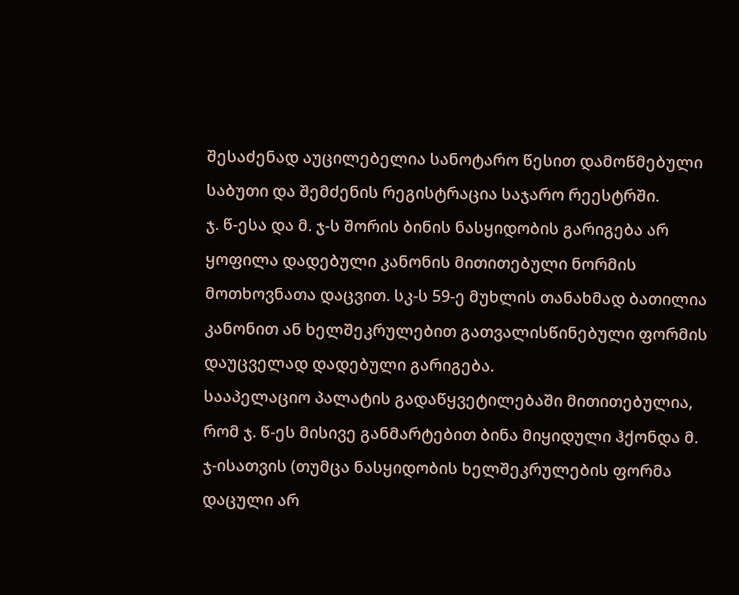შესაძენად აუცილებელია სანოტარო წესით დამოწმებული საბუთი და შემძენის რეგისტრაცია საჯარო რეესტრში.
ჯ. წ-ესა და მ. ჯ-ს შორის ბინის ნასყიდობის გარიგება არ ყოფილა დადებული კანონის მითითებული ნორმის მოთხოვნათა დაცვით. სკ-ს 59-ე მუხლის თანახმად ბათილია კანონით ან ხელშეკრულებით გათვალისწინებული ფორმის დაუცველად დადებული გარიგება.
სააპელაციო პალატის გადაწყვეტილებაში მითითებულია, რომ ჯ. წ-ეს მისივე განმარტებით ბინა მიყიდული ჰქონდა მ. ჯ-ისათვის (თუმცა ნასყიდობის ხელშეკრულების ფორმა დაცული არ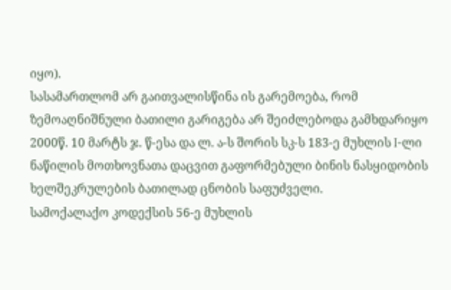იყო).
სასამართლომ არ გაითვალისწინა ის გარემოება, რომ ზემოაღნიშნული ბათილი გარიგება არ შეიძლებოდა გამხდარიყო 2000წ. 10 მარტს ჯ. წ-ესა და ლ. ა-ს შორის სკ-ს 183-ე მუხლის I-ლი ნაწილის მოთხოვნათა დაცვით გაფორმებული ბინის ნასყიდობის ხელშეკრულების ბათილად ცნობის საფუძველი.
სამოქალაქო კოდექსის 56-ე მუხლის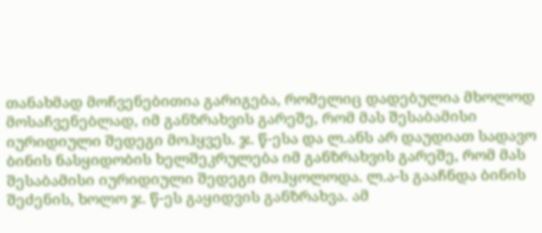თანახმად მოჩვენებითია გარიგება, რომელიც დადებულია მხოლოდ მოსაჩვენებლად, იმ განზრახვის გარეშე, რომ მას შესაბამისი იურიდიული შედეგი მოჰყვეს. ჯ. წ-ესა და ლ.ანს არ დაუდიათ სადავო ბინის ნასყიდობის ხელშეკრულება იმ განზრახვის გარეშე, რომ მას შესაბამისი იურიდიული შედეგი მოჰყოლოდა. ლ.ა-ს გააჩნდა ბინის შეძენის, ხოლო ჯ. წ-ეს გაყიდვის განზრახვა. ამ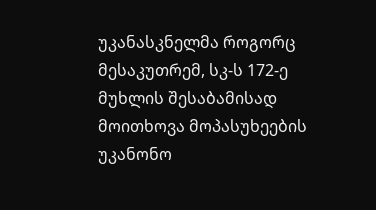უკანასკნელმა როგორც მესაკუთრემ, სკ-ს 172-ე მუხლის შესაბამისად მოითხოვა მოპასუხეების უკანონო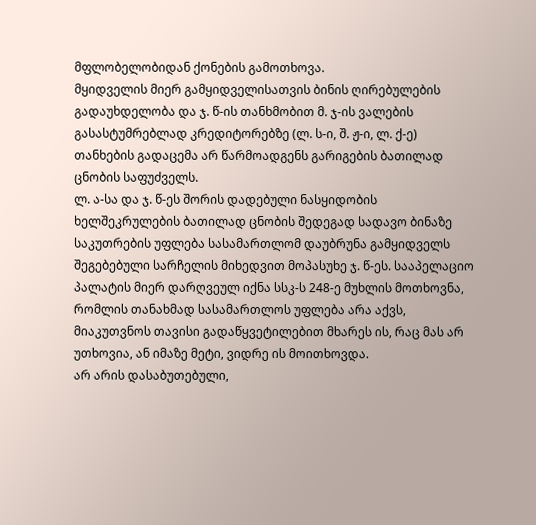მფლობელობიდან ქონების გამოთხოვა.
მყიდველის მიერ გამყიდველისათვის ბინის ღირებულების გადაუხდელობა და ჯ. წ-ის თანხმობით მ. ჯ-ის ვალების გასასტუმრებლად კრედიტორებზე (ლ. ს-ი, შ. ჟ-ი, ლ. ქ-ე) თანხების გადაცემა არ წარმოადგენს გარიგების ბათილად ცნობის საფუძველს.
ლ. ა-სა და ჯ. წ-ეს შორის დადებული ნასყიდობის ხელშეკრულების ბათილად ცნობის შედეგად სადავო ბინაზე საკუთრების უფლება სასამართლომ დაუბრუნა გამყიდველს შეგებებული სარჩელის მიხედვით მოპასუხე ჯ. წ-ეს. სააპელაციო პალატის მიერ დარღვეულ იქნა სსკ-ს 248-ე მუხლის მოთხოვნა, რომლის თანახმად სასამართლოს უფლება არა აქვს, მიაკუთვნოს თავისი გადაწყვეტილებით მხარეს ის, რაც მას არ უთხოვია, ან იმაზე მეტი, ვიდრე ის მოითხოვდა.
არ არის დასაბუთებული,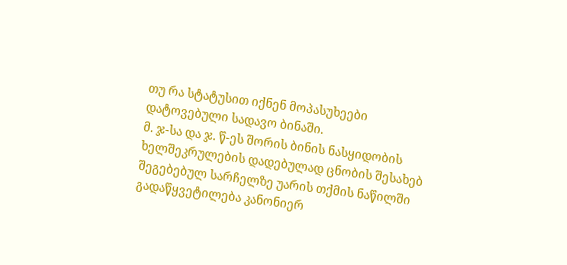თუ რა სტატუსით იქნენ მოპასუხეები დატოვებული სადავო ბინაში.
მ. ჯ-სა და ჯ. წ-ეს შორის ბინის ნასყიდობის ხელშეკრულების დადებულად ცნობის შესახებ შეგებებულ სარჩელზე უარის თქმის ნაწილში გადაწყვეტილება კანონიერ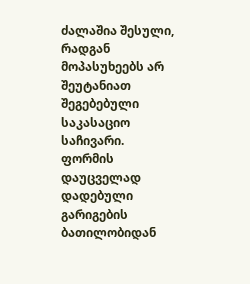ძალაშია შესული, რადგან მოპასუხეებს არ შეუტანიათ შეგებებული საკასაციო საჩივარი.
ფორმის დაუცველად დადებული გარიგების ბათილობიდან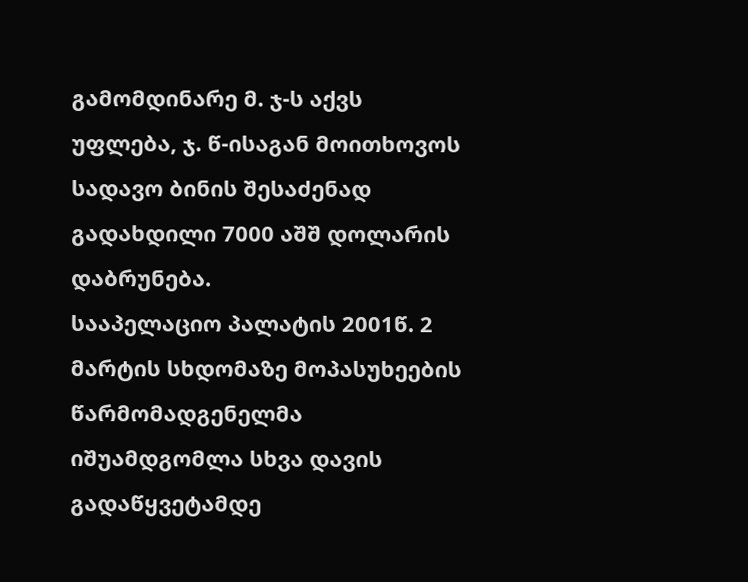გამომდინარე მ. ჯ-ს აქვს უფლება, ჯ. წ-ისაგან მოითხოვოს სადავო ბინის შესაძენად გადახდილი 7000 აშშ დოლარის დაბრუნება.
სააპელაციო პალატის 2001წ. 2 მარტის სხდომაზე მოპასუხეების წარმომადგენელმა იშუამდგომლა სხვა დავის გადაწყვეტამდე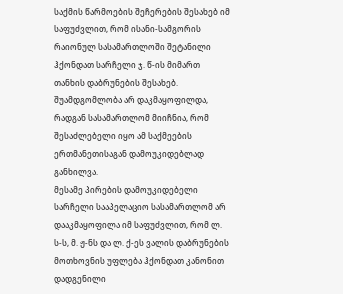საქმის წარმოების შეჩერების შესახებ იმ საფუძვლით, რომ ისანი-სამგორის რაიონულ სასამართლოში შეტანილი ჰქონდათ სარჩელი ჯ. წ-ის მიმართ თანხის დაბრუნების შესახებ. შუამდგომლობა არ დაკმაყოფილდა, რადგან სასამართლომ მიიჩნია, რომ შესაძლებელი იყო ამ საქმეების ერთმანეთისაგან დამოუკიდებლად განხილვა.
მესამე პირების დამოუკიდებელი სარჩელი სააპელაციო სასამართლომ არ დააკმაყოფილა იმ საფუძვლით, რომ ლ. ს-ს, მ. ჟ-ნს და ლ. ქ-ეს ვალის დაბრუნების მოთხოვნის უფლება ჰქონდათ კანონით დადგენილი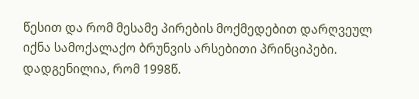წესით და რომ მესამე პირების მოქმედებით დარღვეულ იქნა სამოქალაქო ბრუნვის არსებითი პრინციპები.
დადგენილია, რომ 1998წ.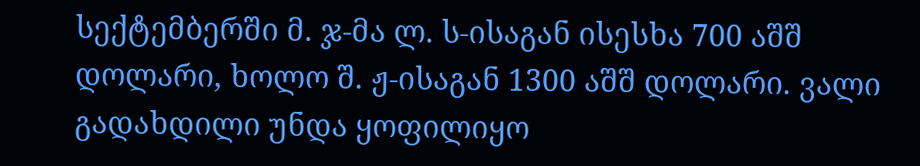სექტემბერში მ. ჯ-მა ლ. ს-ისაგან ისესხა 700 აშშ დოლარი, ხოლო შ. ჟ-ისაგან 1300 აშშ დოლარი. ვალი გადახდილი უნდა ყოფილიყო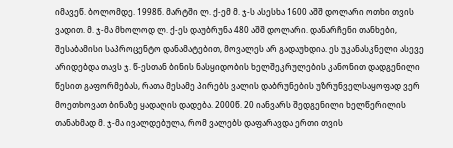იმავეწ. ბოლომდე. 1998წ. მარტში ლ. ქ-ემ მ. ჯ-ს ასესხა 1600 აშშ დოლარი ოთხი თვის ვადით. მ. ჯ-მა მხოლოდ ლ. ქ-ეს დაუბრუნა 480 აშშ დოლარი. დანარჩენი თანხები, შესაბამისი საპროცენტო დანამატებით, მოვალეს არ გადაუხდია. ეს უკანასკნელი ასევე არიდებდა თავს ჯ. წ-ესთან ბინის ნასყიდობის ხელშეკრულების კანონით დადგენილი წესით გაფორმებას, რათა მესამე პირებს ვალის დაბრუნების უზრუნველსაყოფად ვერ მოეთხოვათ ბინაზე ყადაღის დადება. 2000წ. 20 იანვარს შედგენილი ხელწერილის თანახმად მ. ჯ-მა ივალდებულა, რომ ვალებს დაფარავდა ერთი თვის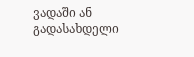ვადაში ან გადასახდელი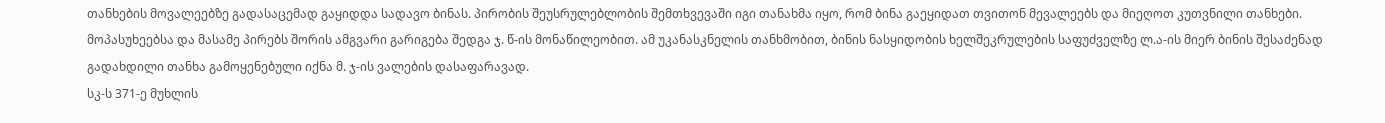თანხების მოვალეებზე გადასაცემად გაყიდდა სადავო ბინას. პირობის შეუსრულებლობის შემთხვევაში იგი თანახმა იყო, რომ ბინა გაეყიდათ თვითონ მევალეებს და მიეღოთ კუთვნილი თანხები.
მოპასუხეებსა და მასამე პირებს შორის ამგვარი გარიგება შედგა ჯ. წ-ის მონაწილეობით. ამ უკანასკნელის თანხმობით, ბინის ნასყიდობის ხელშეკრულების საფუძველზე ლ.ა-ის მიერ ბინის შესაძენად გადახდილი თანხა გამოყენებული იქნა მ. ჯ-ის ვალების დასაფარავად.
სკ-ს 371-ე მუხლის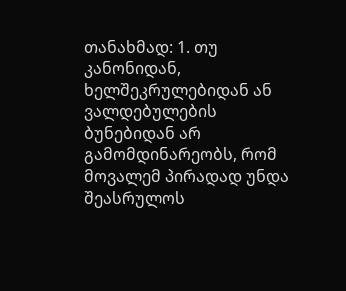თანახმად: 1. თუ კანონიდან, ხელშეკრულებიდან ან ვალდებულების ბუნებიდან არ გამომდინარეობს, რომ მოვალემ პირადად უნდა შეასრულოს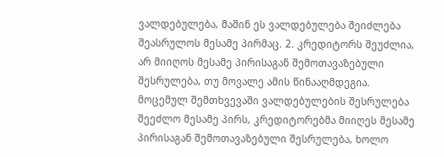ვალდებულება, მაშინ ეს ვალდებულება შეიძლება შეასრულოს მესამე პირმაც. 2. კრედიტორს შეუძლია, არ მიიღოს მესამე პირისაგან შემოთავაზებული შესრულება, თუ მოვალე ამის წინააღმდეგია.
მოცემულ შემთხვევაში ვალდებულების შესრულება შეეძლო მესამე პირს, კრედიტორებმა მიიღეს მესამე პირისაგან შემოთავაზებული შესრულება, ხოლო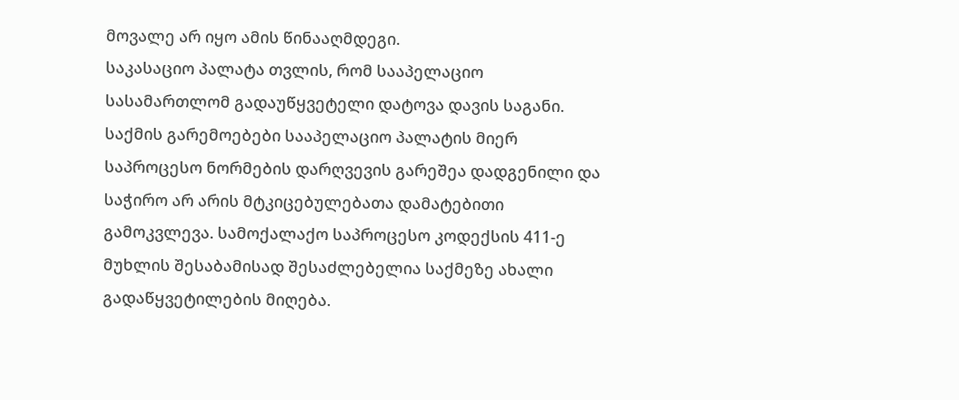მოვალე არ იყო ამის წინააღმდეგი.
საკასაციო პალატა თვლის, რომ სააპელაციო სასამართლომ გადაუწყვეტელი დატოვა დავის საგანი.
საქმის გარემოებები სააპელაციო პალატის მიერ საპროცესო ნორმების დარღვევის გარეშეა დადგენილი და საჭირო არ არის მტკიცებულებათა დამატებითი გამოკვლევა. სამოქალაქო საპროცესო კოდექსის 411-ე მუხლის შესაბამისად შესაძლებელია საქმეზე ახალი გადაწყვეტილების მიღება.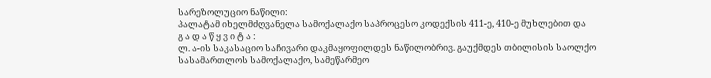სარეზოლუციო ნაწილი:
პალატამ იხელმძღვანელა სამოქალაქო საპროცესო კოდექსის 411-ე, 410-ე მუხლებით და
გ ა დ ა წ ყ ვ ი ტ ა :
ლ. ა-ის საკასაციო საჩივარი დაკმაყოფილდეს ნაწილობრივ. გაუქმდეს თბილისის საოლქო სასამართლოს სამოქალაქო, სამეწარმეო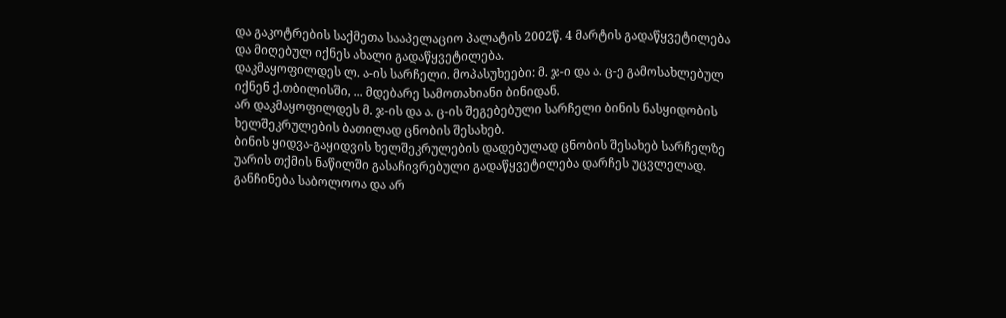და გაკოტრების საქმეთა სააპელაციო პალატის 2002წ. 4 მარტის გადაწყვეტილება და მიღებულ იქნეს ახალი გადაწყვეტილება.
დაკმაყოფილდეს ლ. ა-ის სარჩელი. მოპასუხეები: მ. ჯ-ი და ა. ც-ე გამოსახლებულ იქნენ ქ.თბილისში, ... მდებარე სამოთახიანი ბინიდან.
არ დაკმაყოფილდეს მ. ჯ-ის და ა. ც-ის შეგებებული სარჩელი ბინის ნასყიდობის ხელშეკრულების ბათილად ცნობის შესახებ.
ბინის ყიდვა-გაყიდვის ხელშეკრულების დადებულად ცნობის შესახებ სარჩელზე უარის თქმის ნაწილში გასაჩივრებული გადაწყვეტილება დარჩეს უცვლელად.
განჩინება საბოლოოა და არ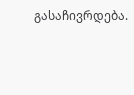გასაჩივრდება.